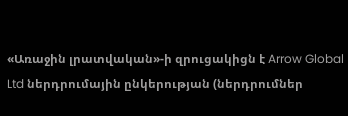«Առաջին լրատվական»-ի զրուցակիցն է Arrow Global Ltd ներդրումային ընկերության (ներդրումներ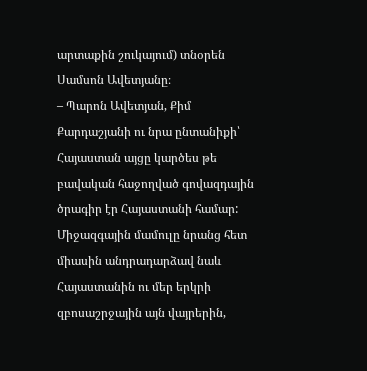արտաքին շուկայում) տնօրեն Սամսոն Ավետյանը։
– Պարոն Ավետյան, Քիմ Քարդաշյանի ու նրա ընտանիքի՝ Հայաստան այցը կարծես թե բավական հաջողված գովազդային ծրագիր էր Հայաստանի համար: Միջազգային մամուլը նրանց հետ միասին անդրադարձավ նաև Հայաստանին ու մեր երկրի զբոսաշրջային այն վայրերին,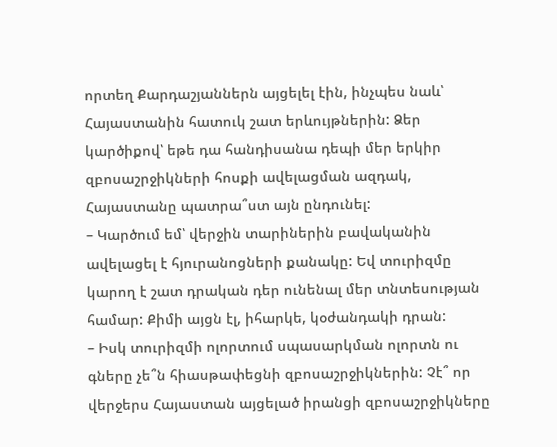որտեղ Քարդաշյաններն այցելել էին, ինչպես նաև՝ Հայաստանին հատուկ շատ երևույթներին: Ձեր կարծիքով՝ եթե դա հանդիսանա դեպի մեր երկիր զբոսաշրջիկների հոսքի ավելացման ազդակ, Հայաստանը պատրա՞ստ այն ընդունել:
– Կարծում եմ՝ վերջին տարիներին բավականին ավելացել է հյուրանոցների քանակը: Եվ տուրիզմը կարող է շատ դրական դեր ունենալ մեր տնտեսության համար: Քիմի այցն էլ, իհարկե, կօժանդակի դրան:
– Իսկ տուրիզմի ոլորտում սպասարկման ոլորտն ու գները չե՞ն հիասթափեցնի զբոսաշրջիկներին: Չէ՞ որ վերջերս Հայաստան այցելած իրանցի զբոսաշրջիկները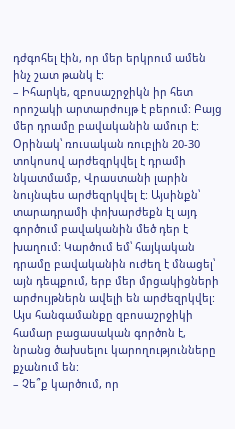դժգոհել էին, որ մեր երկրում ամեն ինչ շատ թանկ է:
– Իհարկե, զբոսաշրջիկն իր հետ որոշակի արտարժույթ է բերում: Բայց մեր դրամը բավականին ամուր է: Օրինակ՝ ռուսական ռուբլին 20-30 տոկոսով արժեզրկվել է դրամի նկատմամբ, Վրաստանի լարին նույնպես արժեզրկվել է: Այսինքն՝ տարադրամի փոխարժեքն էլ այդ գործում բավականին մեծ դեր է խաղում: Կարծում եմ՝ հայկական դրամը բավականին ուժեղ է մնացել՝ այն դեպքում, երբ մեր մրցակիցների արժույթներն ավելի են արժեզրկվել: Այս հանգամանքը զբոսաշրջիկի համար բացասական գործոն է, նրանց ծախսելու կարողությունները քչանում են:
– Չե՞ք կարծում, որ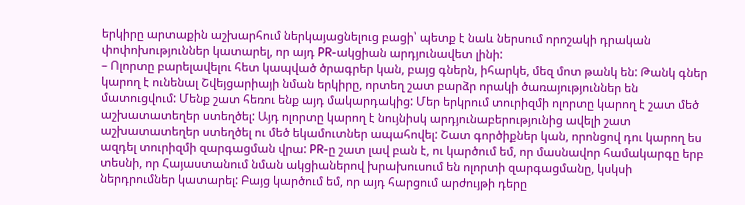երկիրը արտաքին աշխարհում ներկայացնելուց բացի՝ պետք է նաև ներսում որոշակի դրական փոփոխություններ կատարել, որ այդ PR-ակցիան արդյունավետ լինի:
– Ոլորտը բարելավելու հետ կապված ծրագրեր կան, բայց գներն, իհարկե, մեզ մոտ թանկ են: Թանկ գներ կարող է ունենալ Շվեյցարիայի նման երկիրը, որտեղ շատ բարձր որակի ծառայություններ են մատուցվում: Մենք շատ հեռու ենք այդ մակարդակից: Մեր երկրում տուրիզմի ոլորտը կարող է շատ մեծ աշխատատեղեր ստեղծել: Այդ ոլորտը կարող է նույնիսկ արդյունաբերությունից ավելի շատ աշխատատեղեր ստեղծել ու մեծ եկամուտներ ապահովել: Շատ գործիքներ կան, որոնցով դու կարող ես ազդել տուրիզմի զարգացման վրա: PR-ը շատ լավ բան է, ու կարծում եմ, որ մասնավոր համակարգը երբ տեսնի, որ Հայաստանում նման ակցիաներով խրախուսում են ոլորտի զարգացմանը, կսկսի ներդրումներ կատարել: Բայց կարծում եմ, որ այդ հարցում արժույթի դերը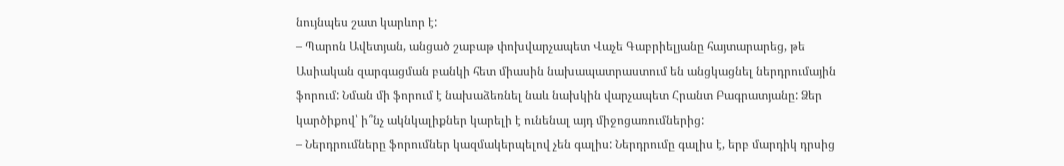նույնպես շատ կարևոր է:
– Պարոն Ավետյան, անցած շաբաթ փոխվարչապետ Վաչե Գաբրիելյանը հայտարարեց, թե Ասիական զարգացման բանկի հետ միասին նախապատրաստում են անցկացնել ներդրումային ֆորում: Նման մի ֆորում է նախաձեռնել նաև նախկին վարչապետ Հրանտ Բագրատյանը: Ձեր կարծիքով՝ ի՞նչ ակնկալիքներ կարելի է ունենալ այդ միջոցառումներից:
– Ներդրումները ֆորումներ կազմակերպելով չեն գալիս: Ներդրումը գալիս է, երբ մարդիկ դրսից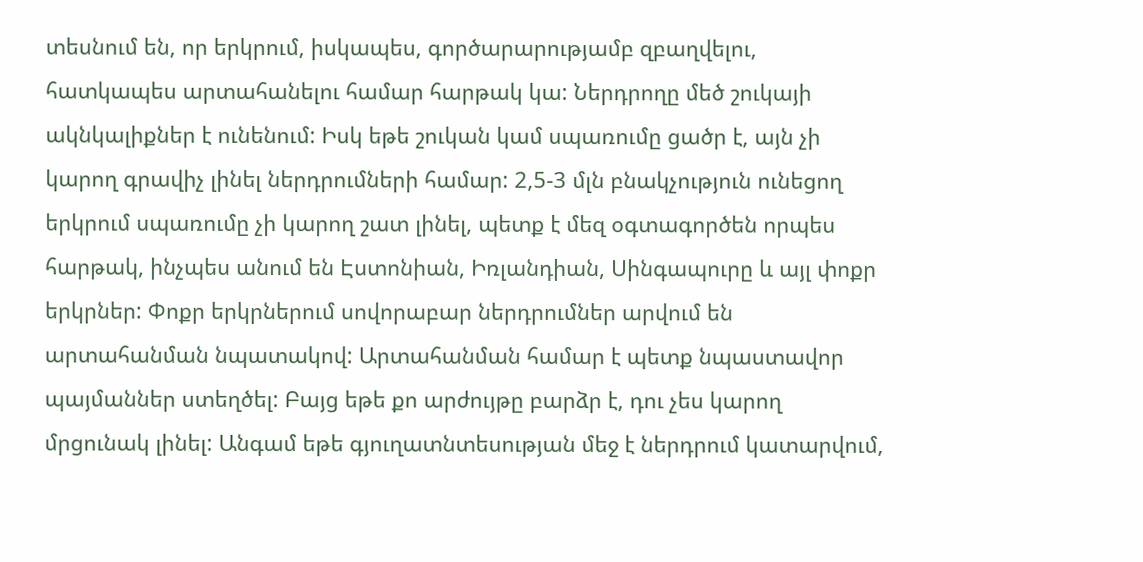տեսնում են, որ երկրում, իսկապես, գործարարությամբ զբաղվելու, հատկապես արտահանելու համար հարթակ կա: Ներդրողը մեծ շուկայի ակնկալիքներ է ունենում: Իսկ եթե շուկան կամ սպառումը ցածր է, այն չի կարող գրավիչ լինել ներդրումների համար: 2,5-3 մլն բնակչություն ունեցող երկրում սպառումը չի կարող շատ լինել, պետք է մեզ օգտագործեն որպես հարթակ, ինչպես անում են Էստոնիան, Իռլանդիան, Սինգապուրը և այլ փոքր երկրներ: Փոքր երկրներում սովորաբար ներդրումներ արվում են արտահանման նպատակով: Արտահանման համար է պետք նպաստավոր պայմաններ ստեղծել: Բայց եթե քո արժույթը բարձր է, դու չես կարող մրցունակ լինել: Անգամ եթե գյուղատնտեսության մեջ է ներդրում կատարվում,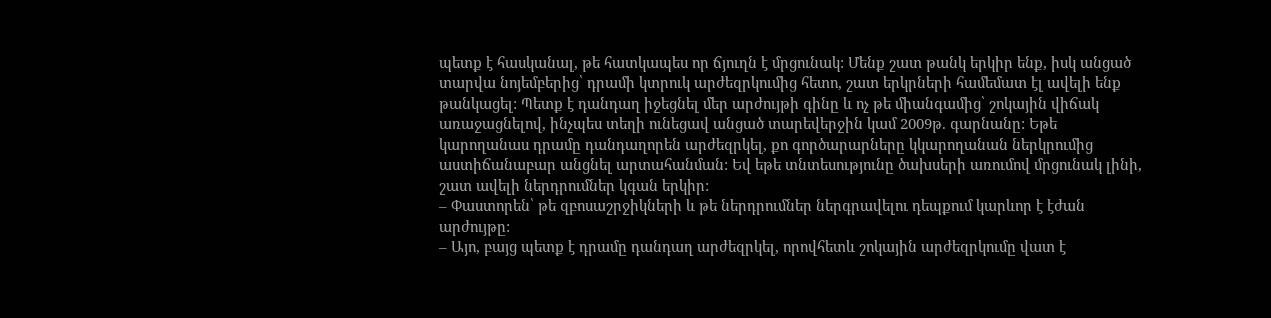պետք է հասկանալ, թե հատկապես որ ճյուղն է մրցունակ: Մենք շատ թանկ երկիր ենք, իսկ անցած տարվա նոյեմբերից՝ դրամի կտրուկ արժեզրկումից հետո, շատ երկրների համեմատ էլ ավելի ենք թանկացել: Պետք է դանդաղ իջեցնել մեր արժույթի գինը և ոչ թե միանգամից՝ շոկային վիճակ առաջացնելով, ինչպես տեղի ունեցավ անցած տարեվերջին կամ 2009թ. գարնանը: Եթե կարողանաս դրամը դանդաղորեն արժեզրկել, քո գործարարները կկարողանան ներկրումից աստիճանաբար անցնել արտահանման: Եվ եթե տնտեսությունը ծախսերի առումով մրցունակ լինի, շատ ավելի ներդրումներ կգան երկիր:
– Փաստորեն՝ թե զբոսաշրջիկների և թե ներդրումներ ներգրավելու դեպքում կարևոր է էժան արժույթը:
– Այո, բայց պետք է դրամը դանդաղ արժեզրկել, որովհետև շոկային արժեզրկումը վատ է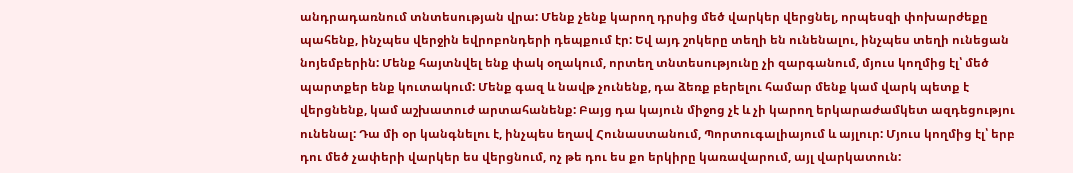անդրադառնում տնտեսության վրա: Մենք չենք կարող դրսից մեծ վարկեր վերցնել, որպեսզի փոխարժեքը պահենք, ինչպես վերջին եվրոբոնդերի դեպքում էր: Եվ այդ շոկերը տեղի են ունենալու, ինչպես տեղի ունեցան նոյեմբերին: Մենք հայտնվել ենք փակ օղակում, որտեղ տնտեսությունը չի զարգանում, մյուս կողմից էլ՝ մեծ պարտքեր ենք կուտակում: Մենք գազ և նավթ չունենք, դա ձեռք բերելու համար մենք կամ վարկ պետք է վերցնենք, կամ աշխատուժ արտահանենք: Բայց դա կայուն միջոց չէ և չի կարող երկարաժամկետ ազդեցությու ունենալ: Դա մի օր կանգնելու է, ինչպես եղավ Հունաստանում, Պորտուգալիայում և այլուր: Մյուս կողմից էլ՝ երբ դու մեծ չափերի վարկեր ես վերցնում, ոչ թե դու ես քո երկիրը կառավարում, այլ վարկատուն: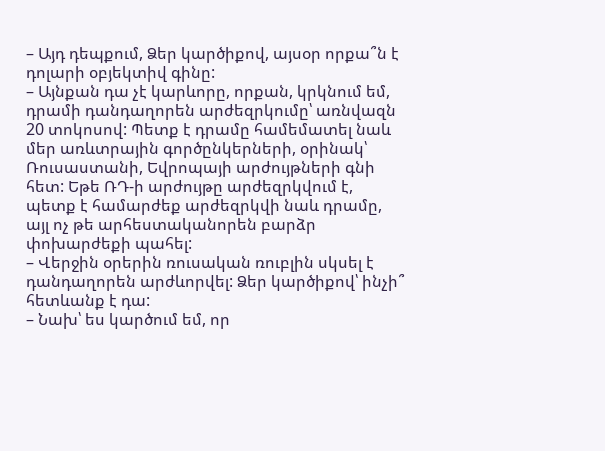– Այդ դեպքում, Ձեր կարծիքով, այսօր որքա՞ն է դոլարի օբյեկտիվ գինը:
– Այնքան դա չէ կարևորը, որքան, կրկնում եմ, դրամի դանդաղորեն արժեզրկումը՝ առնվազն 20 տոկոսով: Պետք է դրամը համեմատել նաև մեր առևտրային գործընկերների, օրինակ՝ Ռուսաստանի, Եվրոպայի արժույթների գնի հետ: Եթե ՌԴ-ի արժույթը արժեզրկվում է, պետք է համարժեք արժեզրկվի նաև դրամը, այլ ոչ թե արհեստականորեն բարձր փոխարժեքի պահել:
– Վերջին օրերին ռուսական ռուբլին սկսել է դանդաղորեն արժևորվել: Ձեր կարծիքով՝ ինչի՞ հետևանք է դա:
– Նախ՝ ես կարծում եմ, որ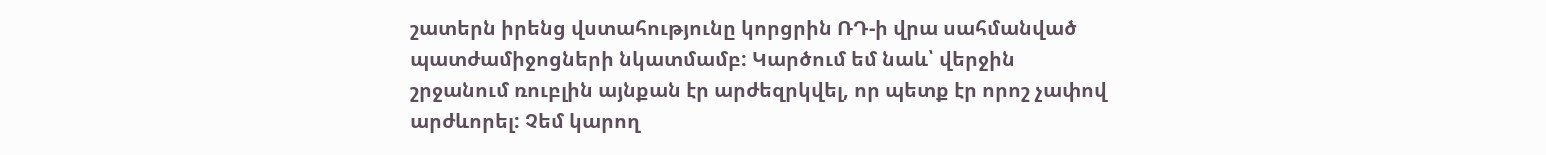շատերն իրենց վստահությունը կորցրին ՌԴ-ի վրա սահմանված պատժամիջոցների նկատմամբ: Կարծում եմ նաև՝ վերջին շրջանում ռուբլին այնքան էր արժեզրկվել, որ պետք էր որոշ չափով արժևորել: Չեմ կարող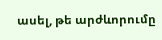ասել, թե արժևորումը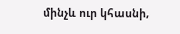մինչև ուր կհասնի,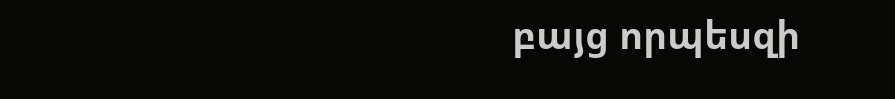բայց որպեսզի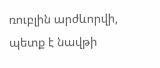ռուբլին արժևորվի, պետք է նավթի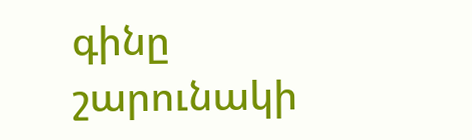գինը շարունակի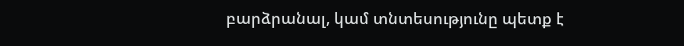բարձրանալ, կամ տնտեսությունը պետք է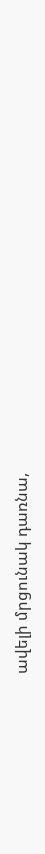ավելի մրցունակ դառնա,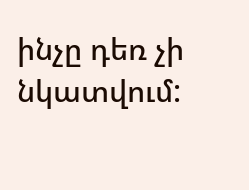ինչը դեռ չի նկատվում: